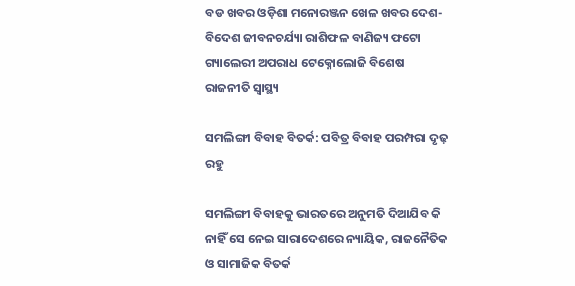ବଡ ଖବର ଓଡ଼ିଶା ମନୋରଞ୍ଜନ ଖେଳ ଖବର ଦେଶ- ବିଦେଶ ଜୀବନଚର୍ଯ୍ୟା ରାଶିଫଳ ବାଣିଜ୍ୟ ଫଟୋ ଗ୍ୟାଲେରୀ ଅପରାଧ ଟେକ୍ନୋଲୋଜି ବିଶେଷ ରାଜନୀତି ସ୍ଵାସ୍ଥ୍ୟ

ସମଲିଙ୍ଗୀ ବିବାହ ବିତର୍କ: ପବିତ୍ର ବିବାହ ପରମ୍ପରା ଦୃଢ଼ ରହୁ

ସମଲିଙ୍ଗୀ ବିବାହକୁ ଭାରତରେ ଅନୁମତି ଦିଆଯିବ କି ନାହିଁ ସେ ନେଇ ସାରାଦେଶରେ ନ୍ୟାୟିକ, ରାଜନୈତିକ ଓ ସାମାଜିକ ବିତର୍କ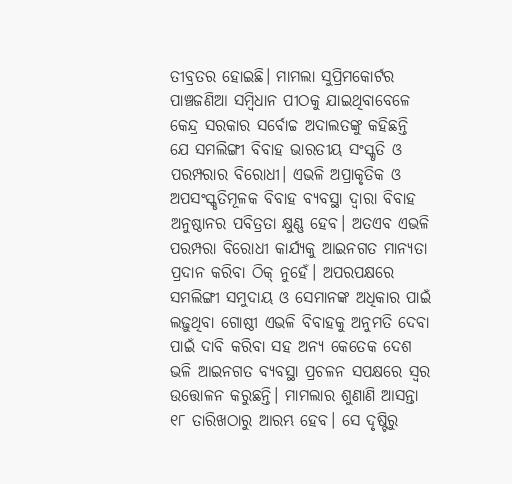ତୀବ୍ରତର ହୋଇଛି। ମାମଲା ସୁପ୍ରିମକୋର୍ଟର ପାଞ୍ଚଜଣିଆ ସମ୍ବିଧାନ ପୀଠକୁ ଯାଇଥିବାବେଳେ କେନ୍ଦ୍ର ସରକାର ସର୍ବୋଚ୍ଚ ଅଦାଲତଙ୍କୁ କହିଛନ୍ତି ଯେ ସମଲିଙ୍ଗୀ ବିବାହ ଭାରତୀୟ ସଂସ୍କୃତି ଓ ପରମ୍ପରାର ବିରୋଧୀ। ଏଭଳି ଅପ୍ରାକୃତିକ ଓ ଅପସଂସ୍କୃତିମୂଳକ ବିବାହ ବ୍ୟବସ୍ଥା ଦ୍ୱାରା ବିବାହ ଅନୁଷ୍ଠାନର ପବିତ୍ରତା କ୍ଷୁଣ୍ଣ ହେବ। ଅତଏବ ଏଭଳି ପରମ୍ପରା ବିରୋଧୀ କାର୍ଯ୍ୟକୁ ଆଇନଗତ ମାନ୍ୟତା ପ୍ରଦାନ କରିବା ଠିକ୍‌‌ ନୁହେଁ। ଅପରପକ୍ଷରେ ସମଲିଙ୍ଗୀ ସମୁଦାୟ ଓ ସେମାନଙ୍କ ଅଧିକାର ପାଇଁ ଲଢ଼ୁଥିବା ଗୋଷ୍ଠୀ ଏଭଳି ବିବାହକୁ ଅନୁମତି ଦେବା ପାଇଁ ଦାବି କରିବା ସହ ଅନ୍ୟ କେତେକ ଦେଶ ଭଳି ଆଇନଗତ ବ୍ୟବସ୍ଥା ପ୍ରଚଳନ ସପକ୍ଷରେ ସ୍ୱର ଉତ୍ତୋଳନ କରୁଛନ୍ତି। ମାମଲାର ଶୁଣାଣି ଆସନ୍ତା ୧୮ ତାରିଖଠାରୁ ଆରମ୍ଭ ହେବ। ସେ ଦୃଷ୍ଟିରୁ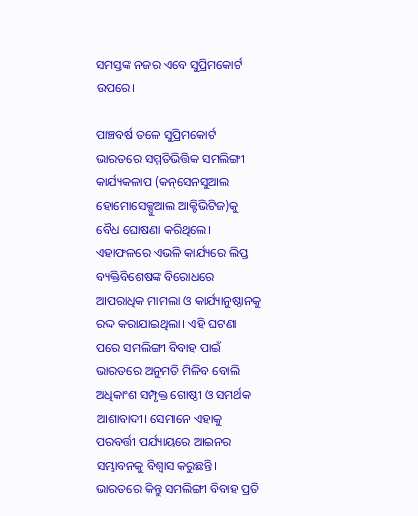ସମସ୍ତଙ୍କ ନଜର ଏବେ ସୁପ୍ରିମକୋର୍ଟ ଉପରେ।

ପାଞ୍ଚବର୍ଷ ତଳେ ସୁପ୍ରିମକୋର୍ଟ ଭାରତରେ ସମ୍ମତିଭିତ୍ତିକ ସମଲିଙ୍ଗୀ କାର୍ଯ୍ୟକଳାପ (କନ୍‌‌ସେନସୁଆଲ ହୋମୋସେକ୍ସୁଆଲ ଆକ୍ଟିଭିଟିଜ)କୁ ବୈଧ ଘୋଷଣା କରିଥିଲେ। ଏହାଫଳରେ ଏଭଳି କାର୍ଯ୍ୟରେ ଲିପ୍ତ ବ୍ୟକ୍ତିବିଶେଷଙ୍କ ବିରୋଧରେ ଆପରାଧିକ ମାମଲା ଓ କାର୍ଯ୍ୟାନୁଷ୍ଠାନକୁ ରଦ୍ଦ କରାଯାଇଥିଲା। ଏହି ଘଟଣା ପରେ ସମଲିଙ୍ଗୀ ବିବାହ ପାଇଁ ଭାରତରେ ଅନୁମତି ମିଳିବ ବୋଲି ଅଧିକାଂଶ ସମ୍ପୃକ୍ତ ଗୋଷ୍ଠୀ ଓ ସମର୍ଥକ ଆଶାବାଦୀ। ସେମାନେ ଏହାକୁ ପରବର୍ତ୍ତୀ ପର୍ଯ୍ୟାୟରେ ଆଇନର ସମ୍ଭାବନକୁ ବିଶ୍ୱାସ କରୁଛନ୍ତି। ଭାରତରେ କିନ୍ତୁ ସମଲିଙ୍ଗୀ ବିବାହ ପ୍ରତି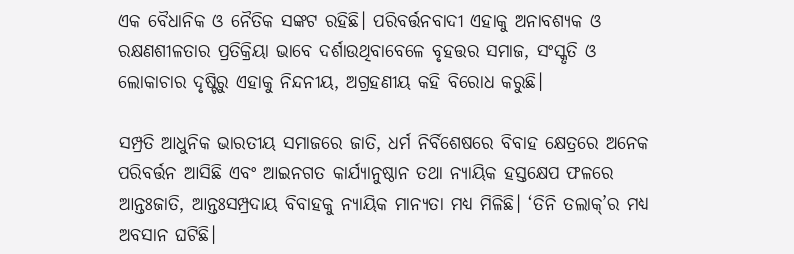ଏକ ବୈଧାନିକ ଓ ନୈତିକ ସଙ୍କଟ ରହିଛି। ପରିବର୍ତ୍ତନବାଦୀ ଏହାକୁ ଅନାବଶ୍ୟକ ଓ ରକ୍ଷଣଶୀଳତାର ପ୍ରତିକ୍ରିୟା ଭାବେ ଦର୍ଶାଉଥିବାବେଳେ ବୃହତ୍ତର ସମାଜ, ସଂସ୍କୃତି ଓ ଲୋକାଚାର ଦୃଷ୍ଟିରୁ ଏହାକୁ ନିନ୍ଦନୀୟ, ଅଗ୍ରହଣୀୟ କହି ବିରୋଧ କରୁଛି।

ସମ୍ପ୍ରତି ଆଧୁନିକ ଭାରତୀୟ ସମାଜରେ ଜାତି, ଧର୍ମ ନିର୍ବିଶେଷରେ ବିବାହ କ୍ଷେତ୍ରରେ ଅନେକ ପରିବର୍ତ୍ତନ ଆସିଛି ଏବଂ ଆଇନଗତ କାର୍ଯ୍ୟାନୁଷ୍ଠାନ ତଥା ନ୍ୟାୟିକ ହସ୍ତକ୍ଷେପ ଫଳରେ ଆନ୍ତଃଜାତି, ଆନ୍ତଃସମ୍ପ୍ରଦାୟ ବିବାହକୁ ନ୍ୟାୟିକ ମାନ୍ୟତା ମଧ୍ୟ ମିଳିଛି। ‘ତିନି ତଲାକ୍‌‌’ର ମଧ୍ୟ ଅବସାନ ଘଟିଛି।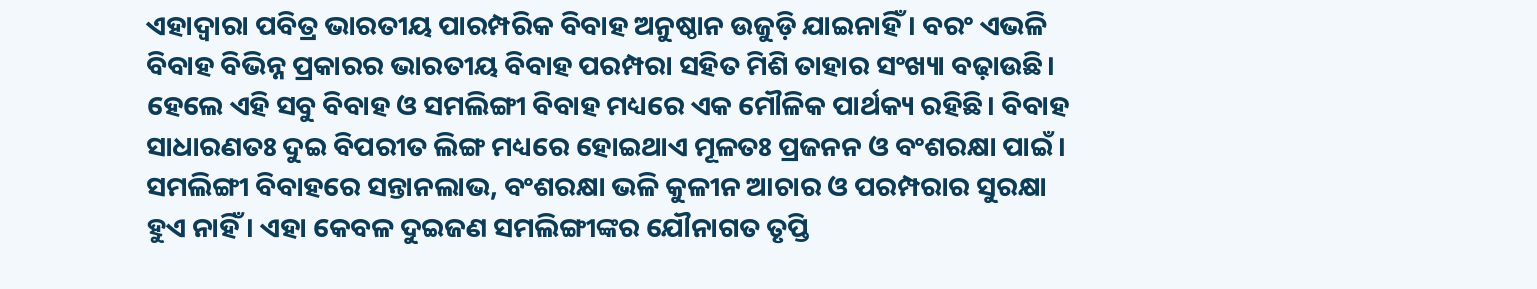ଏହାଦ୍ୱାରା ପବିତ୍ର ଭାରତୀୟ ପାରମ୍ପରିକ ବିବାହ ଅନୁଷ୍ଠାନ ଉଜୁଡ଼ି ଯାଇନାହିଁ। ବରଂ ଏଭଳି ବିବାହ ବିଭିନ୍ନ ପ୍ରକାରର ଭାରତୀୟ ବିବାହ ପରମ୍ପରା ସହିତ ମିଶି ତାହାର ସଂଖ୍ୟା ବଢ଼ାଉଛି। ହେଲେ ଏହି ସବୁ ବିବାହ ଓ ସମଲିଙ୍ଗୀ ବିବାହ ମଧ୍ୟରେ ଏକ ମୌଳିକ ପାର୍ଥକ୍ୟ ରହିଛି। ବିବାହ ସାଧାରଣତଃ ଦୁଇ ବିପରୀତ ଲିଙ୍ଗ ମଧ୍ୟରେ ହୋଇଥାଏ ମୂଳତଃ ପ୍ରଜନନ ଓ ବଂଶରକ୍ଷା ପାଇଁ। ସମଲିଙ୍ଗୀ ବିବାହରେ ସନ୍ତାନଲାଭ, ବଂଶରକ୍ଷା ଭଳି କୁଳୀନ ଆଚାର ଓ ପରମ୍ପରାର ସୁରକ୍ଷା ହୁଏ ନାହିଁ। ଏହା କେବଳ ଦୁଇଜଣ ସମଲିଙ୍ଗୀଙ୍କର ଯୌନାଗତ ତୃପ୍ତି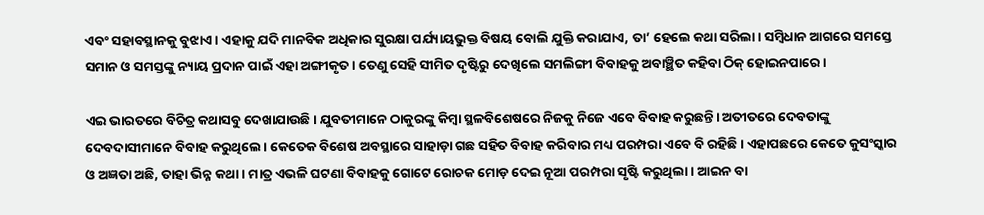ଏବଂ ସହାବସ୍ଥାନକୁ ବୁଝାଏ। ଏହାକୁ ଯଦି ମାନବିକ ଅଧିକାର ସୁରକ୍ଷା ପର୍ଯ୍ୟାୟଭୁକ୍ତ ବିଷୟ ବୋଲି ଯୁକ୍ତି କରାଯାଏ, ତା’ ହେଲେ କଥା ସରିଲା। ସମ୍ବିଧାନ ଆଗରେ ସମସ୍ତେ ସମାନ ଓ ସମସ୍ତଙ୍କୁ ନ୍ୟାୟ ପ୍ରଦାନ ପାଇଁ ଏହା ଅଙ୍ଗୀକୃତ। ତେଣୁ ସେହି ସୀମିତ ଦୃଷ୍ଟିରୁ ଦେଖିଲେ ସମଲିଙ୍ଗୀ ବିବାହକୁ ଅବାଞ୍ଛିତ କହିବା ଠିକ୍‌‌ ହୋଇନପାରେ।

ଏଇ ଭାରତରେ ବିଚିତ୍ର କଥାସବୁ ଦେଖାଯାଉଛି। ଯୁବତୀମାନେ ଠାକୁରଙ୍କୁ କିମ୍ବା ସ୍ଥଳବିଶେଷରେ ନିଜକୁ ନିଜେ ଏବେ ବିବାହ କରୁଛନ୍ତି। ଅତୀତରେ ଦେବତାଙ୍କୁ ଦେବଦାସୀମାନେ ବିବାହ କରୁଥିଲେ। କେତେକ ବିଶେଷ ଅବସ୍ଥାରେ ସାହାଡ଼ା ଗଛ ସହିତ ବିବାହ କରିବାର ମଧ୍ୟ ପରମ୍ପରା ଏବେ ବି ରହିଛି। ଏହାପଛରେ କେତେ କୁସଂସ୍କାର ଓ ଅଜ୍ଞତା ଅଛି, ତାହା ଭିନ୍ନ କଥା। ମାତ୍ର ଏଭଳି ଘଟଣା ବିବାହକୁ ଗୋଟେ ରୋଚକ ମୋଡ଼ ଦେଇ ନୂଆ ପରମ୍ପରା ସୃଷ୍ଟି କରୁଥିଲା। ଆଇନ ବା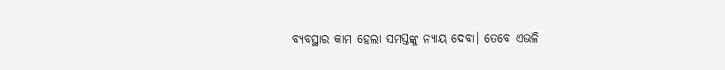ବ୍ୟବସ୍ଥାର କାମ ହେଲା ସମସ୍ତଙ୍କୁ ନ୍ୟାୟ ଦେବା। ତେବେ ଏଭଳି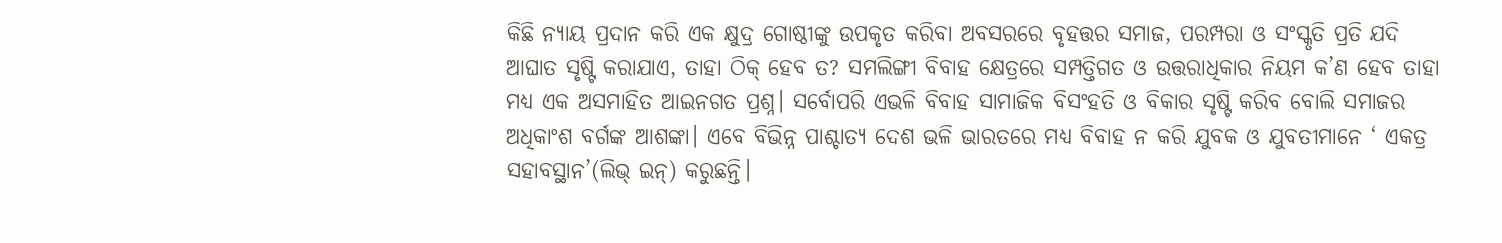କିଛି ନ୍ୟାୟ ପ୍ରଦାନ କରି ଏକ କ୍ଷୁଦ୍ର ଗୋଷ୍ଠୀଙ୍କୁ ଉପକୃତ କରିବା ଅବସରରେ ବୃହତ୍ତର ସମାଜ, ପରମ୍ପରା ଓ ସଂସ୍କୃତି ପ୍ରତି ଯଦି ଆଘାତ ସୃଷ୍ଟି କରାଯାଏ, ତାହା ଠିକ୍‌‌ ହେବ ତ? ସମଲିଙ୍ଗୀ ବିବାହ କ୍ଷେତ୍ରରେ ସମ୍ପତ୍ତିଗତ ଓ ଉତ୍ତରାଧିକାର ନିୟମ କ’ଣ ହେବ ତାହା ମଧ୍ୟ ଏକ ଅସମାହିତ ଆଇନଗତ ପ୍ରଶ୍ନ। ସର୍ବୋପରି ଏଭଳି ବିବାହ ସାମାଜିକ ବିସଂହତି ଓ ବିକାର ସୃଷ୍ଟି କରିବ ବୋଲି ସମାଜର ଅଧିକାଂଶ ବର୍ଗଙ୍କ ଆଶଙ୍କା। ଏବେ ବିଭିନ୍ନ ପାଶ୍ଚାତ୍ୟ ଦେଶ ଭଳି ଭାରତରେ ମଧ୍ୟ ବିବାହ ନ କରି ଯୁବକ ଓ ଯୁବତୀମାନେ ‘ ଏକତ୍ର ସହାବସ୍ଥାନ’(ଲିଭ୍‌‌ ଇନ୍‌‌) କରୁଛନ୍ତି।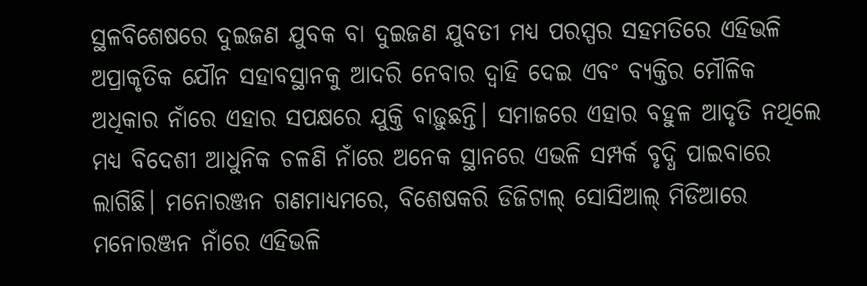ସ୍ଥଳବିଶେଷରେ ଦୁଇଜଣ ଯୁବକ ବା ଦୁଇଜଣ ଯୁବତୀ ମଧ୍ୟ ପରସ୍ପର ସହମତିରେ ଏହିଭଳି ଅପ୍ରାକୃତିକ ଯୌନ ସହାବସ୍ଥାନକୁ ଆଦରି ନେବାର ଦ୍ୱାହି ଦେଇ ଏବଂ ବ୍ୟକ୍ତିର ମୌଳିକ ଅଧିକାର ନାଁରେ ଏହାର ସପକ୍ଷରେ ଯୁକ୍ତି ବାଢ଼ୁଛନ୍ତି। ସମାଜରେ ଏହାର ବହୁଳ ଆଦୃତି ନଥିଲେ ମଧ୍ୟ ବିଦେଶୀ ଆଧୁନିକ ଚଳଣି ନାଁରେ ଅନେକ ସ୍ଥାନରେ ଏଭଳି ସମ୍ପର୍କ ବୃଦ୍ଧି ପାଇବାରେ ଲାଗିଛି। ମନୋରଞ୍ଜନ ଗଣମାଧ୍ୟମରେ, ବିଶେଷକରି ଡିଜିଟାଲ୍‌‌ ସୋସିଆଲ୍‌‌ ମିଡିଆରେ ମନୋରଞ୍ଜନ ନାଁରେ ଏହିଭଳି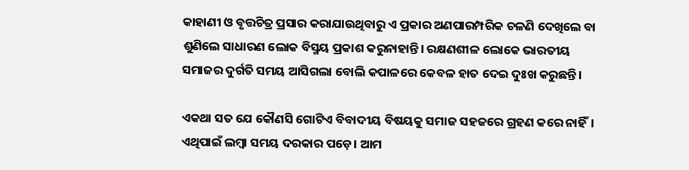କାହାଣୀ ଓ ବୃତ୍ତଚିତ୍ର ପ୍ରସାର କରାଯାଉଥିବାରୁ ଏ ପ୍ରକାର ଅଣପାରମ୍ପରିକ ଚଳଣି ଦେଖିଲେ ବା ଶୁଣିଲେ ସାଧାରଣ ଲୋକ ବିସ୍ମୟ ପ୍ରକାଶ କରୁନାହାନ୍ତି। ରକ୍ଷଣଶୀଳ ଲୋକେ ଭାରତୀୟ ସମାଜର ଦୁର୍ଗତି ସମୟ ଆସିଗଲା ବୋଲି କପାଳରେ କେବଳ ହାତ ଦେଇ ଦୁଃଖ କରୁଛନ୍ତି।

ଏକଥା ସତ ଯେ କୌଣସି ଗୋଟିଏ ବିବାଦୀୟ ବିଷୟକୁ ସମାଜ ସହଜରେ ଗ୍ରହଣ କରେ ନାହିଁ। ଏଥିପାଇଁ ଲମ୍ବା ସମୟ ଦରକାର ପଡ଼େ। ଆମ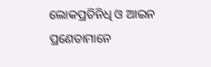ଲୋକପ୍ରତିନିଧି ଓ ଆଇନ ପ୍ରଣେତାମାନେ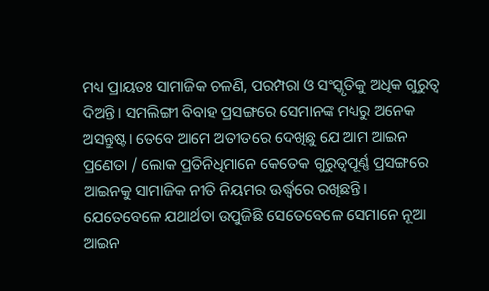ମଧ୍ୟ ପ୍ରାୟତଃ ସାମାଜିକ ଚଳଣି, ପରମ୍ପରା ଓ ସଂସ୍କୃତିକୁ ଅଧିକ ଗୁରୁତ୍ୱ ଦିଅନ୍ତି। ସମଲିଙ୍ଗୀ ବିବାହ ପ୍ରସଙ୍ଗରେ ସେମାନଙ୍କ ମଧ୍ୟରୁ ଅନେକ ଅସନ୍ତୁଷ୍ଟ। ତେବେ ଆମେ ଅତୀତରେ ଦେଖିଛୁ ଯେ ଆମ ଆଇନ ପ୍ରଣେତା / ଲୋକ ପ୍ରତିନିଧିମାନେ କେତେକ ଗୁରୁତ୍ୱପୂର୍ଣ୍ଣ ପ୍ରସଙ୍ଗରେ ଆଇନକୁ ସାମାଜିକ ନୀତି ନିୟମର ଊର୍ଦ୍ଧ୍ବରେ ରଖିଛନ୍ତି। ଯେତେବେଳେ ଯଥାର୍ଥତା ଉପୁଜିଛି ସେତେବେଳେ ସେମାନେ ନୂଆ ଆଇନ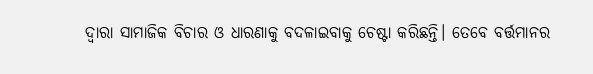ଦ୍ୱାରା ସାମାଜିକ ବିଚାର ଓ ଧାରଣାକୁ ବଦଳାଇବାକୁ ଚେଷ୍ଟା କରିଛନ୍ତି। ତେବେ ବର୍ତ୍ତମାନର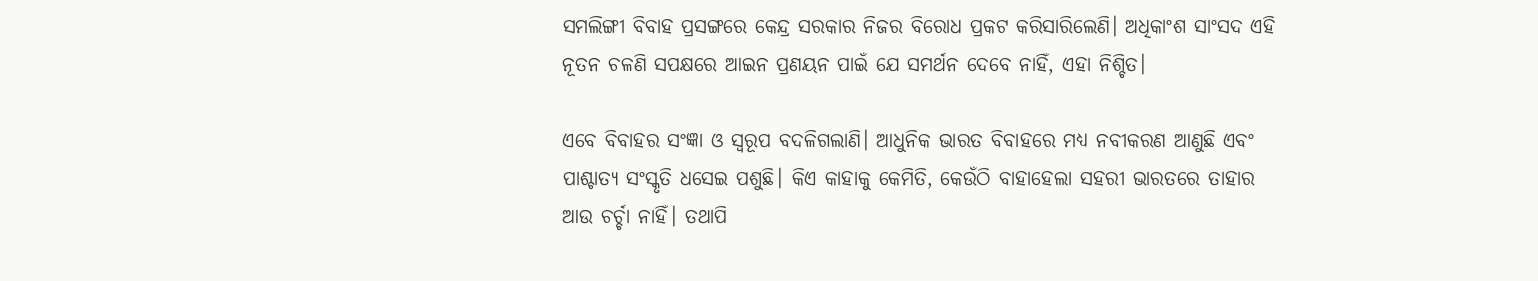ସମଲିଙ୍ଗୀ ବିବାହ ପ୍ରସଙ୍ଗରେ କେନ୍ଦ୍ର ସରକାର ନିଜର ବିରୋଧ ପ୍ରକଟ କରିସାରିଲେଣି। ଅଧିକାଂଶ ସାଂସଦ ଏହି ନୂତନ ଚଳଣି ସପକ୍ଷରେ ଆଇନ ପ୍ରଣୟନ ପାଇଁ ଯେ ସମର୍ଥନ ଦେବେ ନାହିଁ, ଏହା ନିଶ୍ଚିତ।

ଏବେ ବିବାହର ସଂଜ୍ଞା ଓ ସ୍ୱରୂପ ବଦଳିଗଲାଣି। ଆଧୁନିକ ଭାରତ ବିବାହରେ ମଧ୍ୟ ନବୀକରଣ ଆଣୁଛି ଏବଂ ପାଶ୍ଚାତ୍ୟ ସଂସ୍କୃତି ଧସେଇ ପଶୁଛି। କିଏ କାହାକୁ କେମିତି, କେଉଁଠି ବାହାହେଲା ସହରୀ ଭାରତରେ ତାହାର ଆଉ ଚର୍ଚ୍ଚା ନାହିଁ। ତଥାପି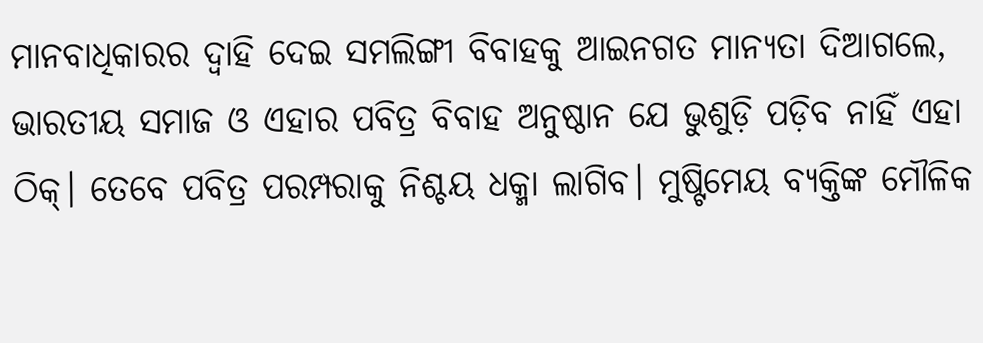ମାନବାଧିକାରର ଦ୍ୱାହି ଦେଇ ସମଲିଙ୍ଗୀ ବିବାହକୁ ଆଇନଗତ ମାନ୍ୟତା ଦିଆଗଲେ, ଭାରତୀୟ ସମାଜ ଓ ଏହାର ପବିତ୍ର ବିବାହ ଅନୁଷ୍ଠାନ ଯେ ଭୁଶୁଡ଼ି ପଡ଼ିବ ନାହିଁ ଏହା ଠିକ୍‌‌। ତେବେ ପବିତ୍ର ପରମ୍ପରାକୁ ନିଶ୍ଚୟ ଧକ୍ମା ଲାଗିବ। ମୁଷ୍ଟିମେୟ ବ୍ୟକ୍ତିଙ୍କ ମୌଳିକ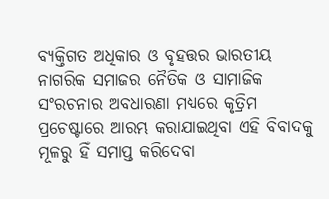ବ୍ୟକ୍ତିଗତ ଅଧିକାର ଓ ବୃହତ୍ତର ଭାରତୀୟ ନାଗରିକ ସମାଜର ନୈତିକ ଓ ସାମାଜିକ ସଂରଚନାର ଅବଧାରଣା ମଧ୍ୟରେ କୃତ୍ରିମ ପ୍ରଚେଷ୍ଟାରେ ଆରମ୍ଭ କରାଯାଇଥିବା ଏହି ବିବାଦକୁ ମୂଳରୁ ହିଁ ସମାପ୍ତ କରିଦେବା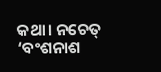କଥା। ନଚେତ୍‌‌ ‘ବଂଶନାଶ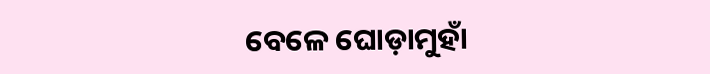ବେଳେ ଘୋଡ଼ାମୁହାଁ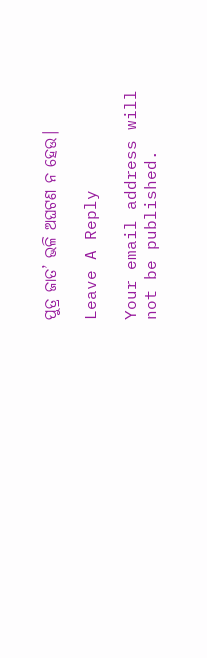ପୁତ୍ର ଜାତ’ ଭଳି ଅଘଟଣ ନ ହେଉ।

Leave A Reply

Your email address will not be published.